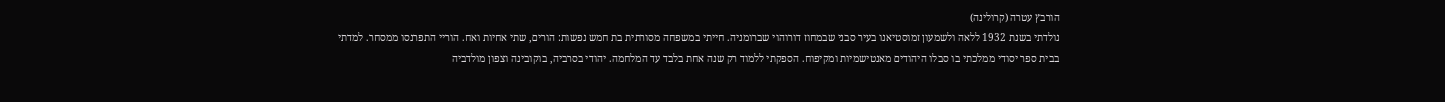הורבץ עטרה (קרולינה)
נולדתי בשנת 1932 ללאה ולשמעון זמוסטיאנו בעיר סבני שבמחוז דורוהוי שברומניה. חייתי במשפחה מסורתית בת חמש נפשות: הורים, שתי אחיות ואח. הוריי התפרנסו ממסחר. למדתי בבית ספר יסודי ממלכתי בו סבלו היהודים מאנטישמיות ומקיפוח. הספקתי ללמוד רק שנה אחת בלבד עד המלחמה. יהודי בסרביה, בוקובינה וצפון מולדביה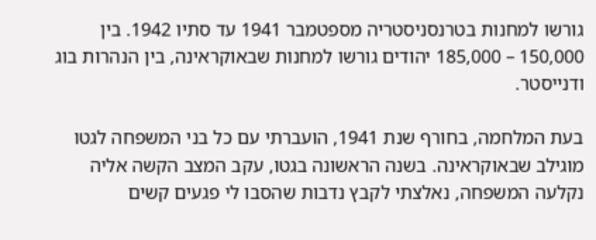גורשו למחנות בטרנסניסטריה מספטמבר 1941 עד סתיו 1942. בין 150,000 – 185,000 יהודים גורשו למחנות שבאוקראינה, בין הנהרות בוג ודנייסטר.

בעת המלחמה, בחורף שנת 1941, הועברתי עם כל בני המשפחה לגטו מוגילב שבאוקראינה. בשנה הראשונה בגטו, עקב המצב הקשה אליה נקלעה המשפחה, נאלצתי לקבץ נדבות שהסבו לי פגעים קשים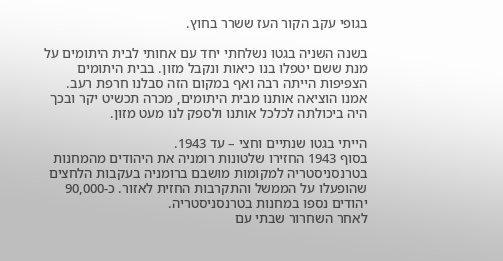בגופי עקב הקור העז ששרר בחוץ.

בשנה השניה בגטו נשלחתי יחד עם אחותי לבית היתומים על מנת ששם יטפלו בנו כיאות ונקבל מזון. בבית היתומים הצפיפות הייתה רבה ואף במקום הזה סבלנו חרפת רעב. אמנו הוציאה אותנו מבית היתומים, מכרה תכשיט יקר ובכך היה ביכולתה לכלכל אותנו ולספק לנו מעט מזון.

הייתי בגטו שנתיים וחצי – עד 1943.
בסוף 1943 החזירו שלטונות רומניה את היהודים מהמחנות בטרנסניסטריה למקומות מושבם ברומניה בעקבות הלחצים שהופעלו על הממשל והתקרבות החזית לאזור. כ-90,000 יהודים נספו במחנות בטרנסניסטריה.
לאחר השחרור שבתי עם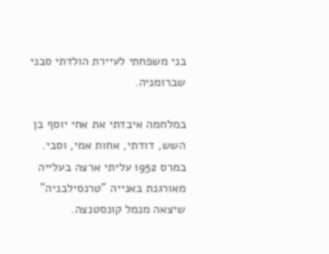בני משפחתי לעיירת הולדתי סבני שברומניה.

במלחמה איבדתי את אחי יוסף בן השש, דודתי, אחות אמי, וסבי.
במרס 1952 עליתי ארצה בעלייה מאורגנת באנייה "טרנסילבניה" שיצאה מנמל קונסטנצה.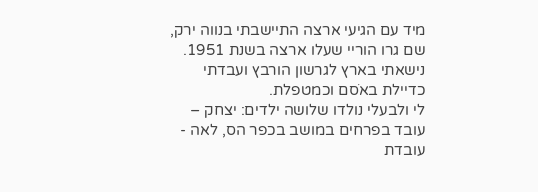מיד עם הגיעי ארצה התיישבתי בנווה ירק, שם גרו הוריי שעלו ארצה בשנת 1951.
נישאתי בארץ לגרשון הורבץ ועבדתי כדיילת באֹסם וכמטפלת.
לי ולבעלי נולדו שלושה ילדים: יצחק – עובד בפרחים במושב בכפר הס, לאה - עובדת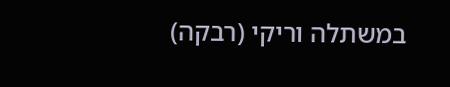במשתלה וריקי (רבקה)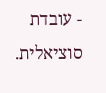- עובדת סוציאלית.